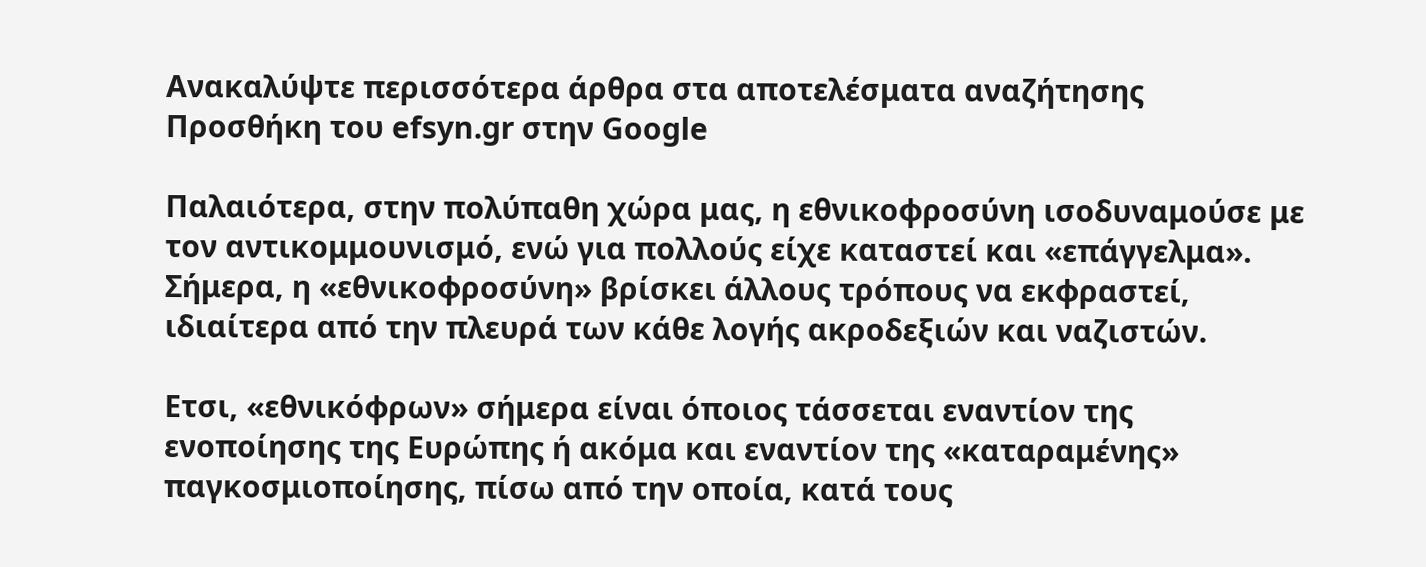Ανακαλύψτε περισσότερα άρθρα στα αποτελέσματα αναζήτησης
Προσθήκη του efsyn.gr στην Google

Παλαιότερα, στην πολύπαθη χώρα μας, η εθνικοφροσύνη ισοδυναμούσε με τον αντικομμουνισμό, ενώ για πολλούς είχε καταστεί και «επάγγελμα». Σήμερα, η «εθνικοφροσύνη» βρίσκει άλλους τρόπους να εκφραστεί, ιδιαίτερα από την πλευρά των κάθε λογής ακροδεξιών και ναζιστών.

Ετσι, «εθνικόφρων» σήμερα είναι όποιος τάσσεται εναντίον της ενοποίησης της Ευρώπης ή ακόμα και εναντίον της «καταραμένης» παγκοσμιοποίησης, πίσω από την οποία, κατά τους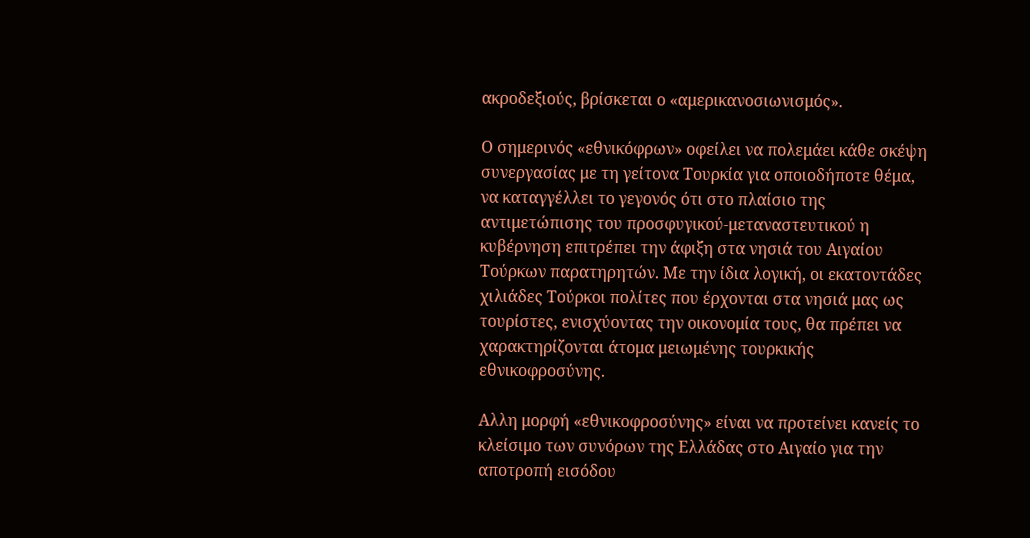ακροδεξιούς, βρίσκεται ο «αμερικανοσιωνισμός».

Ο σημερινός «εθνικόφρων» οφείλει να πολεμάει κάθε σκέψη συνεργασίας με τη γείτονα Τουρκία για οποιοδήποτε θέμα, να καταγγέλλει το γεγονός ότι στο πλαίσιο της αντιμετώπισης του προσφυγικού-μεταναστευτικού η κυβέρνηση επιτρέπει την άφιξη στα νησιά του Αιγαίου Τούρκων παρατηρητών. Με την ίδια λογική, οι εκατοντάδες χιλιάδες Τούρκοι πολίτες που έρχονται στα νησιά μας ως τουρίστες, ενισχύοντας την οικονομία τους, θα πρέπει να χαρακτηρίζονται άτομα μειωμένης τουρκικής εθνικοφροσύνης.

Αλλη μορφή «εθνικοφροσύνης» είναι να προτείνει κανείς το κλείσιμο των συνόρων της Ελλάδας στο Αιγαίο για την αποτροπή εισόδου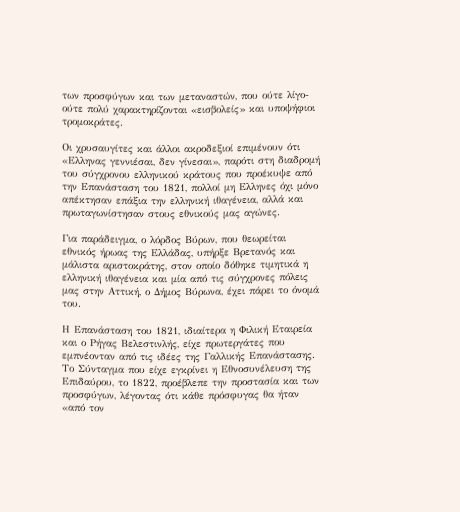των προσφύγων και των μεταναστών, που ούτε λίγο-ούτε πολύ χαρακτηρίζονται «εισβολείς» και υποψήφιοι τρομοκράτες.

Οι χρυσαυγίτες και άλλοι ακροδεξιοί επιμένουν ότι «Ελληνας γεννιέσαι, δεν γίνεσαι», παρότι στη διαδρομή του σύγχρονου ελληνικού κράτους που προέκυψε από την Επανάσταση του 1821, πολλοί μη Ελληνες όχι μόνο απέκτησαν επάξια την ελληνική ιθαγένεια, αλλά και πρωταγωνίστησαν στους εθνικούς μας αγώνες.

Για παράδειγμα, ο λόρδος Βύρων, που θεωρείται εθνικός ήρωας της Ελλάδας, υπήρξε Βρετανός και μάλιστα αριστοκράτης, στον οποίο δόθηκε τιμητικά η ελληνική ιθαγένεια και μία από τις σύγχρονες πόλεις μας στην Αττική, ο Δήμος Βύρωνα, έχει πάρει το όνομά του.

Η Επανάσταση του 1821, ιδιαίτερα η Φιλική Εταιρεία και ο Ρήγας Βελεστινλής, είχε πρωτεργάτες που εμπνέονταν από τις ιδέες της Γαλλικής Επανάστασης. Το Σύνταγμα που είχε εγκρίνει η Εθνοσυνέλευση της Επιδαύρου, το 1822, προέβλεπε την προστασία και των προσφύγων, λέγοντας ότι κάθε πρόσφυγας θα ήταν «από τον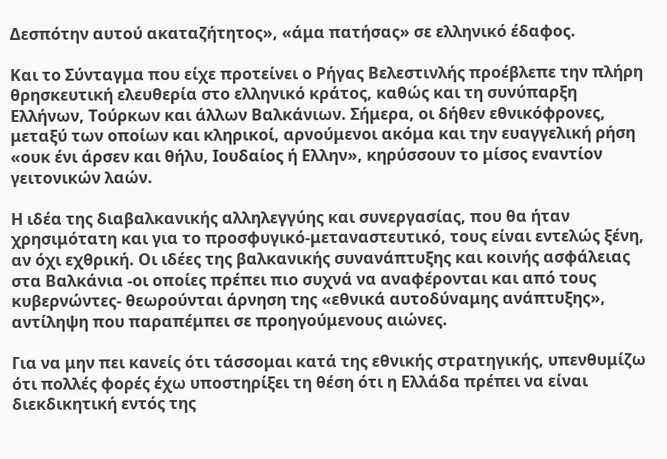Δεσπότην αυτού ακαταζήτητος», «άμα πατήσας» σε ελληνικό έδαφος.

Και το Σύνταγμα που είχε προτείνει ο Ρήγας Βελεστινλής προέβλεπε την πλήρη θρησκευτική ελευθερία στο ελληνικό κράτος, καθώς και τη συνύπαρξη Ελλήνων, Τούρκων και άλλων Βαλκάνιων. Σήμερα, οι δήθεν εθνικόφρονες, μεταξύ των οποίων και κληρικοί, αρνούμενοι ακόμα και την ευαγγελική ρήση «ουκ ένι άρσεν και θήλυ, Ιουδαίος ή Ελλην», κηρύσσουν το μίσος εναντίον γειτονικών λαών.

Η ιδέα της διαβαλκανικής αλληλεγγύης και συνεργασίας, που θα ήταν χρησιμότατη και για το προσφυγικό-μεταναστευτικό, τους είναι εντελώς ξένη, αν όχι εχθρική. Οι ιδέες της βαλκανικής συνανάπτυξης και κοινής ασφάλειας στα Βαλκάνια -οι οποίες πρέπει πιο συχνά να αναφέρονται και από τους κυβερνώντες- θεωρούνται άρνηση της «εθνικά αυτοδύναμης ανάπτυξης», αντίληψη που παραπέμπει σε προηγούμενους αιώνες.

Για να μην πει κανείς ότι τάσσομαι κατά της εθνικής στρατηγικής, υπενθυμίζω ότι πολλές φορές έχω υποστηρίξει τη θέση ότι η Ελλάδα πρέπει να είναι διεκδικητική εντός της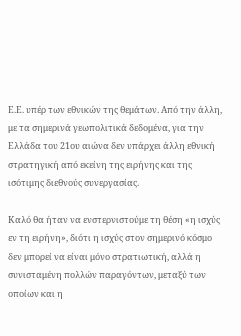Ε.Ε. υπέρ των εθνικών της θεμάτων. Από την άλλη, με τα σημερινά γεωπολιτικά δεδομένα, για την Ελλάδα του 21ου αιώνα δεν υπάρχει άλλη εθνική στρατηγική από εκείνη της ειρήνης και της ισότιμης διεθνούς συνεργασίας.

Καλό θα ήταν να ενστερνιστούμε τη θέση «η ισχύς εν τη ειρήνη», διότι η ισχύς στον σημερινό κόσμο δεν μπορεί να είναι μόνο στρατιωτική, αλλά η συνισταμένη πολλών παραγόντων, μεταξύ των οποίων και η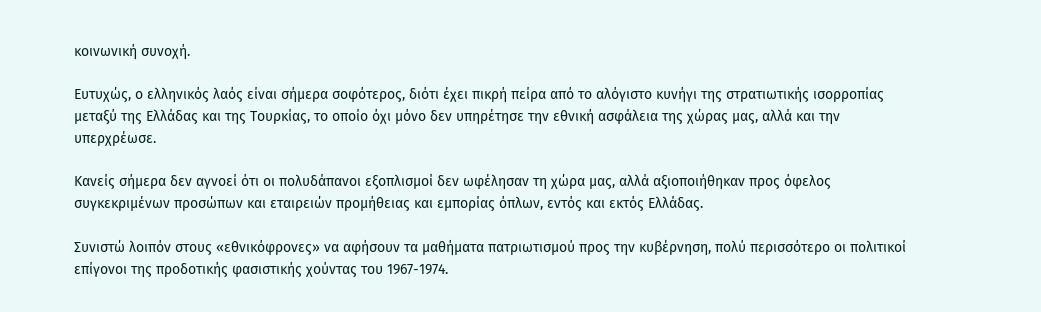κοινωνική συνοχή.

Ευτυχώς, ο ελληνικός λαός είναι σήμερα σοφότερος, διότι έχει πικρή πείρα από το αλόγιστο κυνήγι της στρατιωτικής ισορροπίας μεταξύ της Ελλάδας και της Τουρκίας, το οποίο όχι μόνο δεν υπηρέτησε την εθνική ασφάλεια της χώρας μας, αλλά και την υπερχρέωσε.

Κανείς σήμερα δεν αγνοεί ότι οι πολυδάπανοι εξοπλισμοί δεν ωφέλησαν τη χώρα μας, αλλά αξιοποιήθηκαν προς όφελος συγκεκριμένων προσώπων και εταιρειών προμήθειας και εμπορίας όπλων, εντός και εκτός Ελλάδας.

Συνιστώ λοιπόν στους «εθνικόφρονες» να αφήσουν τα μαθήματα πατριωτισμού προς την κυβέρνηση, πολύ περισσότερο οι πολιτικοί επίγονοι της προδοτικής φασιστικής χούντας του 1967-1974.